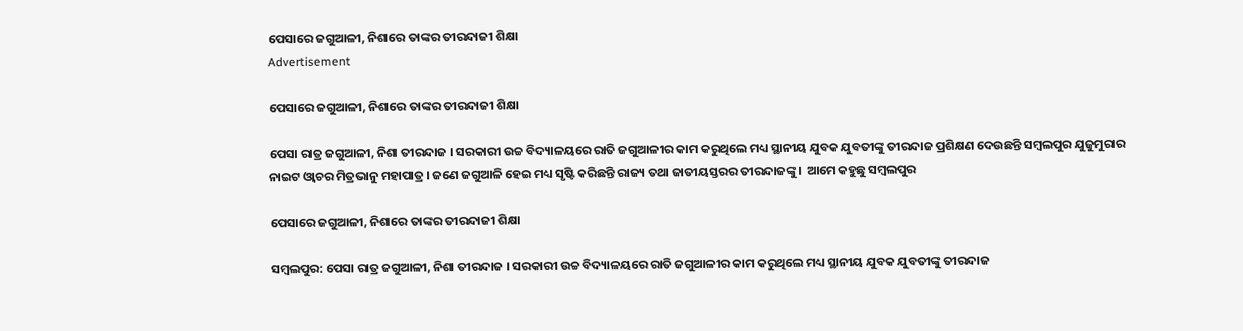ପେସାରେ ଜଗୁଆଳୀ, ନିଶାରେ ତାଙ୍କର ତୀରନ୍ଦାଜୀ ଶିକ୍ଷା
Advertisement

ପେସାରେ ଜଗୁଆଳୀ, ନିଶାରେ ତାଙ୍କର ତୀରନ୍ଦାଜୀ ଶିକ୍ଷା

ପେସା ରାତ୍ର ଜଗୁଆଳୀ, ନିଶା ତୀରନ୍ଦାଜ । ସରକାରୀ ଉଚ୍ଚ ବିଦ୍ୟାଳୟରେ ରାତି ଜଗୁଆଳୀର କାମ କରୁଥିଲେ ମଧ୍ୟ ସ୍ଥାନୀୟ ଯୁବକ ଯୁବତୀଙ୍କୁ ତୀରନ୍ଦାଜ ପ୍ରଶିକ୍ଷଣ ଦେଉଛନ୍ତି ସମ୍ବଲପୁର ଯୁଜୁମୁରାର ନାଇଟ ଓ୍ୱାଚର ମିତ୍ରଭାନୁ ମହାପାତ୍ର । ଜଣେ ଜଗୁଆଳି ହେଇ ମଧ୍ୟ ସୃଷ୍ଟି କରିଛନ୍ତି ରାଜ୍ୟ ତଥା ଜାତୀୟସ୍ତରର ତୀରନ୍ଦାଜଙ୍କୁ।  ଆମେ କହୁଛୁ ସମ୍ବଲପୁର

ପେସାରେ ଜଗୁଆଳୀ, ନିଶାରେ ତାଙ୍କର ତୀରନ୍ଦାଜୀ ଶିକ୍ଷା

ସମ୍ବଲପୁର: ପେସା ରାତ୍ର ଜଗୁଆଳୀ, ନିଶା ତୀରନ୍ଦାଜ । ସରକାରୀ ଉଚ୍ଚ ବିଦ୍ୟାଳୟରେ ରାତି ଜଗୁଆଳୀର କାମ କରୁଥିଲେ ମଧ୍ୟ ସ୍ଥାନୀୟ ଯୁବକ ଯୁବତୀଙ୍କୁ ତୀରନ୍ଦାଜ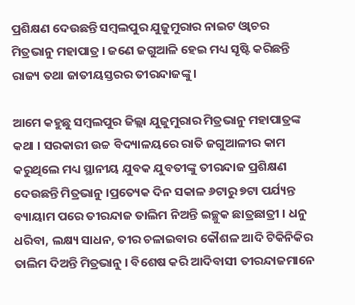ପ୍ରଶିକ୍ଷଣ ଦେଉଛନ୍ତି ସମ୍ବଲପୁର ଯୁଜୁମୁରାର ନାଇଟ ଓ୍ୱାଚର ମିତ୍ରଭାନୁ ମହାପାତ୍ର । ଜଣେ ଜଗୁଆଳି ହେଇ ମଧ୍ୟ ସୃଷ୍ଟି କରିଛନ୍ତି ରାଜ୍ୟ ତଥା ଜାତୀୟସ୍ତରର ତୀରନ୍ଦାଜଙ୍କୁ।

ଆମେ କହୁଛୁ ସମ୍ବଲପୁର ଜିଲ୍ଲା ଯୁଜୁମୁରାର ମିତ୍ରଭାନୁ ମହାପାତ୍ରଙ୍କ କଥା । ସରକାରୀ ଉଚ୍ଚ ବିଦ୍ୟାଳୟରେ ରାତି ଜଗୁଆଳୀର କାମ କରୁଥିଲେ ମଧ୍ୟ ସ୍ଥାନୀୟ ଯୁବକ ଯୁବତୀଙ୍କୁ ତୀରନ୍ଦାଜ ପ୍ରଶିକ୍ଷଣ ଦେଉଛନ୍ତି ମିତ୍ରଭାନୁ ।ପ୍ରତ୍ୟେକ ଦିନ ସକାଳ ୬ଟାରୁ ୭ଟା ପର୍ଯ୍ୟନ୍ତ ବ୍ୟାୟାମ ପରେ ତୀରନ୍ଦାଜ ତାଲିମ ନିଅନ୍ତି ଇଚ୍ଛୁକ ଛାତ୍ରଛାତ୍ରୀ । ଧନୁ ଧରିବା, ଲକ୍ଷ୍ୟ ସାଧନ, ତୀର ଚଳାଇବାର କୌଶଳ ଆଦି ଟିକିନିକିର ତାଲିମ ଦିଅନ୍ତି ମିତ୍ରଭାନୁ । ବିଶେଷ କରି ଆଦିବାସୀ ତୀରନ୍ଦାଜମାନେ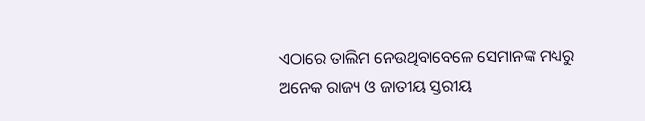ଏଠାରେ ତାଲିମ ନେଉଥିବାବେଳେ ସେମାନଙ୍କ ମଧ୍ୟରୁ ଅନେକ ରାଜ୍ୟ ଓ ଜାତୀୟ ସ୍ତରୀୟ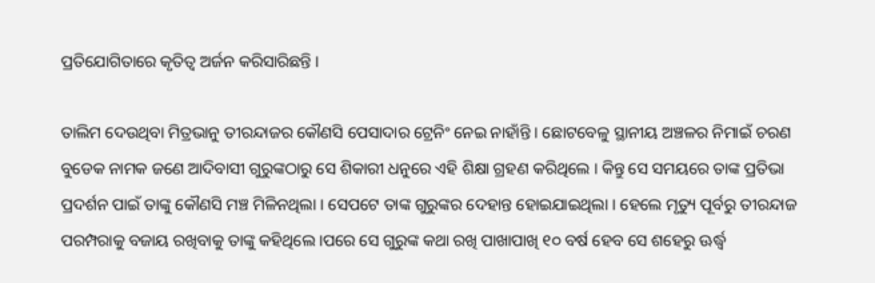ପ୍ରତିଯୋଗିତାରେ କୃତିତ୍ବ ଅର୍ଜନ କରିସାରିଛନ୍ତି ।

ତାଲିମ ଦେଉଥିବା ମିତ୍ରଭାନୁ ତୀରନ୍ଦାଜର କୌଣସି ପେସାଦାର ଟ୍ରେନିଂ ନେଇ ନାହାଁନ୍ତି । ଛୋଟବେଳୁ ସ୍ଥାନୀୟ ଅଞ୍ଚଳର ନିମାଇଁ ଚରଣ ବୁଡେକ ନାମକ ଜଣେ ଆଦିବାସୀ ଗୁରୁଙ୍କଠାରୁ ସେ ଶିକାରୀ ଧନୁରେ ଏହି ଶିକ୍ଷା ଗ୍ରହଣ କରିଥିଲେ । କିନ୍ତୁ ସେ ସମୟରେ ତାଙ୍କ ପ୍ରତିଭା ପ୍ରଦର୍ଶନ ପାଇଁ ତାଙ୍କୁ କୌଣସି ମଞ୍ଚ ମିଳିନଥିଲା । ସେପଟେ ତାଙ୍କ ଗୁରୁଙ୍କର ଦେହାନ୍ତ ହୋଇଯାଇଥିଲା । ହେଲେ ମୃତ୍ୟୁ ପୂର୍ବରୁ ତୀରନ୍ଦାଜ ପରମ୍ପରାକୁ ବଜାୟ ରଖିବାକୁ ତାଙ୍କୁ କହିଥିଲେ ।ପରେ ସେ ଗୁରୁଙ୍କ କଥା ରଖି ପାଖାପାଖି ୧୦ ବର୍ଷ ହେବ ସେ ଶହେରୁ ଊର୍ଦ୍ଧ୍ୱ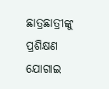ଛାତ୍ରଛାତ୍ରୀଙ୍କୁ ପ୍ରଶିକ୍ଷଣ ଯୋଗାଇ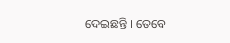ଦେଇଛନ୍ତି । ତେବେ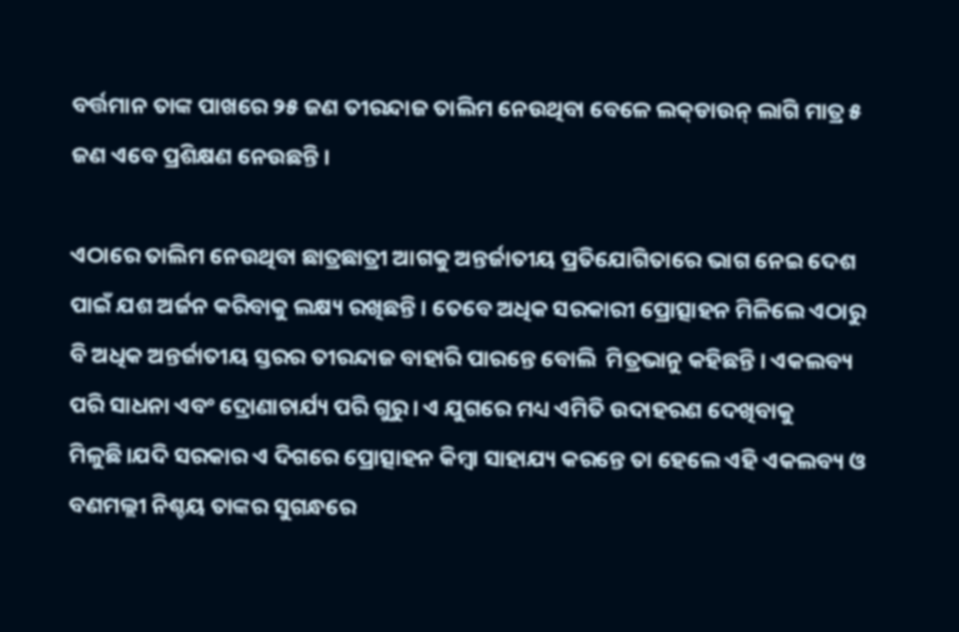ବର୍ତ୍ତମାନ ତାଙ୍କ ପାଖରେ ୨୫ ଜଣ ତୀରନ୍ଦାଜ ତାଲିମ ନେଉଥିବା ବେଳେ ଲକ୍‌ଡାଉନ୍‌ ଲାଗି ମାତ୍ର ୫ ଜଣ ଏବେ ପ୍ରଶିକ୍ଷଣ ନେଉଛନ୍ତି ।

ଏଠାରେ ତାଲିମ ନେଉଥିବା ଛାତ୍ରଛାତ୍ରୀ ଆଗକୁ ଅନ୍ତର୍ଜାତୀୟ ପ୍ରତିଯୋଗିତାରେ ଭାଗ ନେଇ ଦେଶ ପାଇଁ ଯଶ ଅର୍ଜନ କରିବାକୁ ଲକ୍ଷ୍ୟ ରଖିଛନ୍ତି । ତେବେ ଅଧିକ ସରକାରୀ ପ୍ରୋତ୍ସାହନ ମିଳିଲେ ଏଠାରୁ ବି ଅଧିକ ଅନ୍ତର୍ଜାତୀୟ ସ୍ତରର ତୀରନ୍ଦାଜ ବାହାରି ପାରନ୍ତେ ବୋଲି  ମିତ୍ରଭାନୁ କହିଛନ୍ତି । ଏକଲବ୍ୟ ପରି ସାଧନା ଏବଂ ଦ୍ରୋଣାଚାର୍ଯ୍ୟ ପରି ଗୁରୁ। ଏ ଯୁଗରେ ମଧ୍ୟ ଏମିତି ଉଦାହରଣ ଦେଖିବାକୁ ମିଳୁଛି।ଯଦି ସରକାର ଏ ଦିଗରେ ପ୍ରୋତ୍ସାହନ କିମ୍ବା ସାହାଯ୍ୟ କରନ୍ତେ ତା ହେଲେ ଏହି ଏକଲବ୍ୟ ଓ ବଣମଲ୍ଲୀ ନିଶ୍ଚୟ ତାଙ୍କର ସୁଗନ୍ଧରେ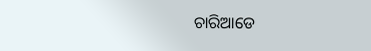ଚାରିଆଡେ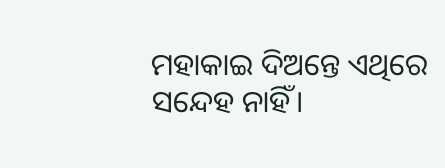ମହାକାଇ ଦିଅନ୍ତେ ଏଥିରେ ସନ୍ଦେହ ନାହିଁ।